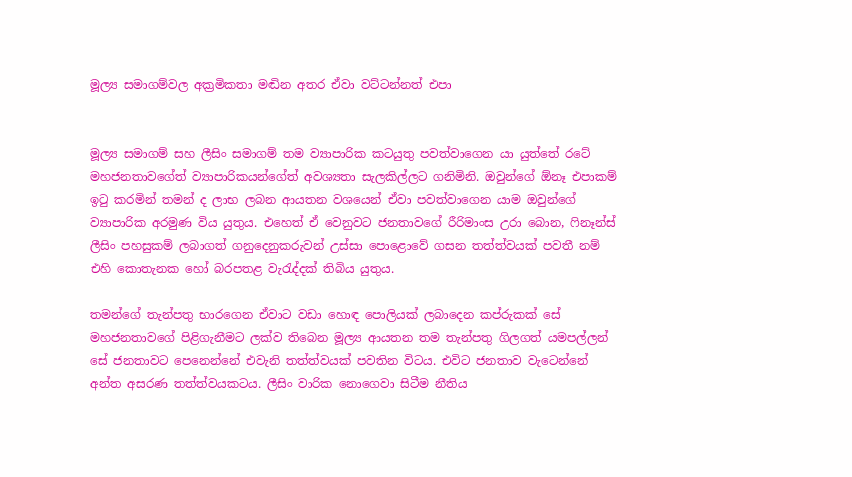මූල්‍ය සමාගම්වල අක්‍රමිකතා මඬින අතර ඒවා වට්ටන්නත් එපා


මූල්‍ය සමාගම් සහ ලීසිං සමාගම් තම ව්‍යාපාරික කටයුතු පවත්වාගෙන යා යුත්තේ රටේ මහජනතාවගේත් ව්‍යාපාරිකයන්ගේත් අවශ්‍යතා සැලකිල්ලට ගනිමිනි. ඔවුන්ගේ ඕනෑ එපාකම් ඉටු කරමින් තමන් ද ලාභ ලබන ආයතන වශයෙන් ඒවා පවත්වාගෙන යාම ඔවුන්ගේ ව්‍යාපාරික අරමුණ විය යුතුය. එහෙත් ඒ වෙනුවට ජනතාවගේ රීරිමාංස උරා බොන, ෆිනෑන්ස් ලීසිං පහසුකම් ලබාගත් ගනුදෙනුකරුවන් උස්සා පොළොවේ ගසන තත්ත්වයක් පවතී නම් එහි කොතැනක හෝ බරපතළ වැරැද්දක් තිබිය යුතුය.

තමන්ගේ තැන්පතු භාරගෙන ඒවාට වඩා හොඳ පොලියක් ලබාදෙන කප්රුකක් සේ මහජනතාවගේ පිළිගැනීමට ලක්ව තිබෙන මූල්‍ය ආයතන තම තැන්පතු ගිලගත් යමපල්ලන් සේ ජනතාවට පෙනෙන්නේ එවැනි තත්ත්වයක් පවතින විටය. එවිට ජනතාව වැටෙන්නේ අන්ත අසරණ තත්ත්වයකටය. ලීසිං වාරික නොගෙවා සිටීම නීතිය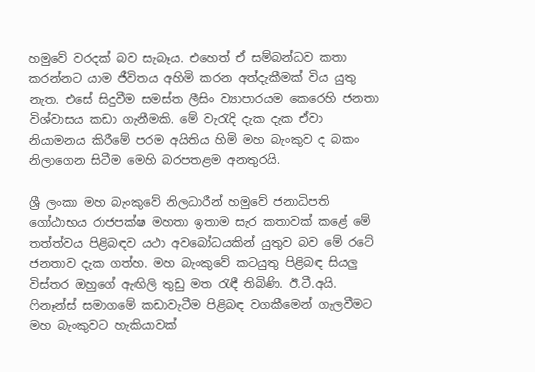හමුවේ වරදක් බව සැබෑය. එහෙත් ඒ සම්බන්ධව කතා කරන්නට යාම ජීවිතය අහිමි කරන අත්දැකීමක් විය යුතු නැත. එසේ සිදුවීම සමස්ත ලීසිං ව්‍යාපාරයම කෙරෙහි ජනතා විශ්වාසය කඩා ගැනීමකි. මේ වැරැදි දැක දැක ඒවා නියාමනය කිරීමේ පරම අයිතිය හිමි මහ බැංකුව ද බකං නිලාගෙන සිටීම මෙහි බරපතළම අනතුරයි.

ශ්‍රී ලංකා මහ බැංකුවේ නිලධාරීන් හමුවේ ජනාධිපති ගෝඨාභය රාජපක්ෂ මහතා ඉතාම සැර කතාවක් කළේ මේ තත්ත්වය පිළිබඳව යථා අවබෝධයකින් යුතුව බව මේ රටේ ජනතාව දැක ගත්හ. මහ බැංකුවේ කටයුතු පිළිබඳ සියලු‍ විස්තර ඔහුගේ ඇඟිලි තුඩු මත රැඳී තිබිණි. ඊ.ටී.අයි. ෆිනෑන්ස් සමාගමේ කඩාවැටීම පිළිබඳ වගකීමෙන් ගැලවීමට මහ බැංකුවට හැකියාවක්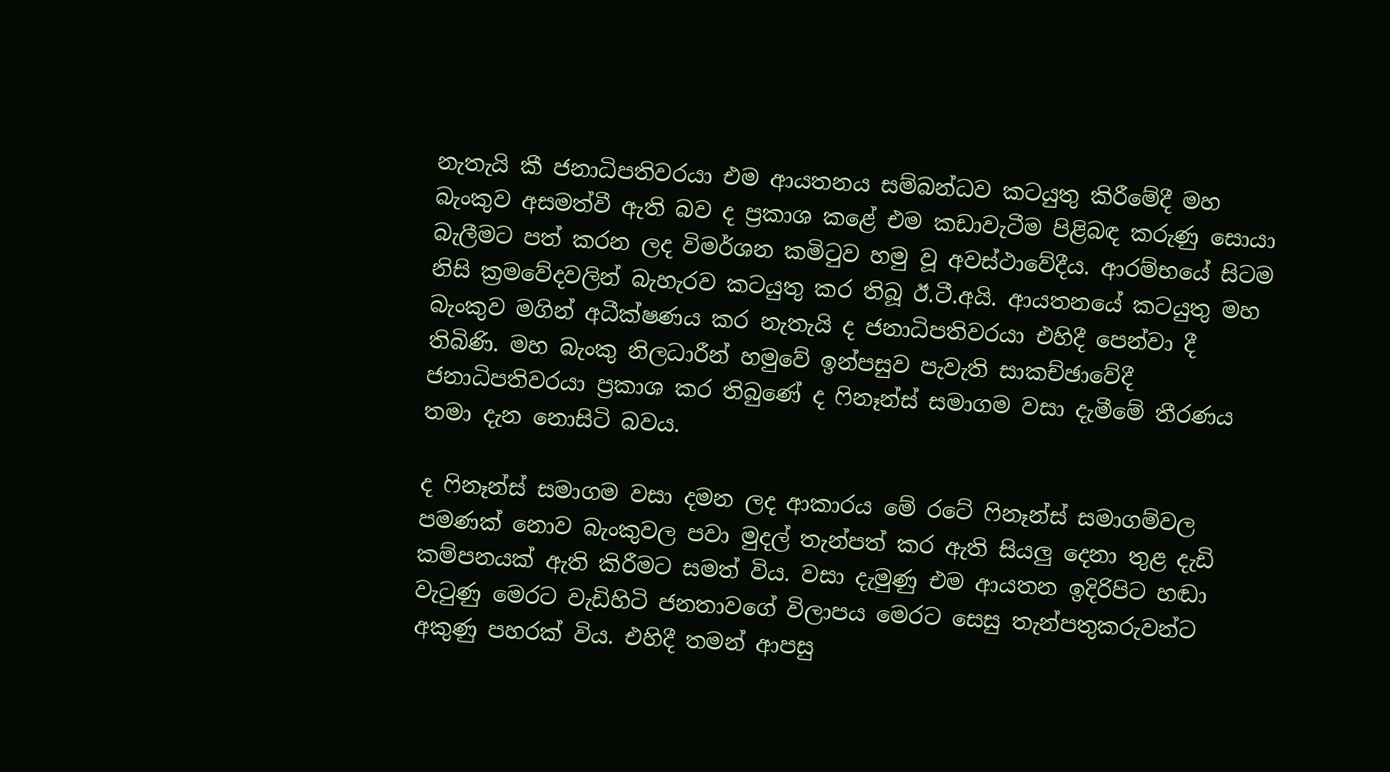නැතැයි කී ජනාධිපතිවරයා එම ආයතනය සම්බන්ධව කටයුතු කිරීමේදී මහ බැංකුව අසමත්වී ඇති බව ද ප්‍රකාශ කළේ එම කඩාවැටීම පිළිබඳ කරුණු සොයා බැලීමට පත් කරන ලද විමර්ශන කමිටුව හමු වූ අවස්ථාවේදීය. ආරම්භයේ සිටම නිසි ක්‍රමවේදවලින් බැහැරව කටයුතු කර තිබූ ඊ.ටී.අයි. ආයතනයේ කටයුතු මහ බැංකුව මගින් අධීක්ෂණය කර නැතැයි ද ජනාධිපතිවරයා එහිදී පෙන්වා දී තිබිණි. මහ බැංකු නිලධාරීන් හමුවේ ඉන්පසුව පැවැති සාකච්ඡාවේදී ජනාධිපතිවරයා ප්‍රකාශ කර තිබුණේ ද ෆිනෑන්ස් සමාගම වසා දැමීමේ තීරණය තමා දැන නොසිටි බවය.

ද ෆිනෑන්ස් සමාගම වසා දමන ලද ආකාරය මේ රටේ ෆිනෑන්ස් සමාගම්වල පමණක් නොව බැංකුවල පවා මුදල් තැන්පත් කර ඇති සියලු‍ දෙනා තුළ දැඩි කම්පනයක් ඇති කිරීමට සමත් විය. වසා දැමුණු එම ආයතන ඉදිරිපිට හඬා වැටුණු මෙරට වැඩිහිටි ජනතාවගේ විලාපය මෙරට සෙසු තැන්පතුකරුවන්ට අකුණු පහරක් විය. එහිදී තමන් ආපසු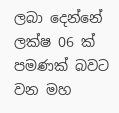ලබා දෙන්නේ ලක්ෂ 06 ක් පමණක් බවට වන මහ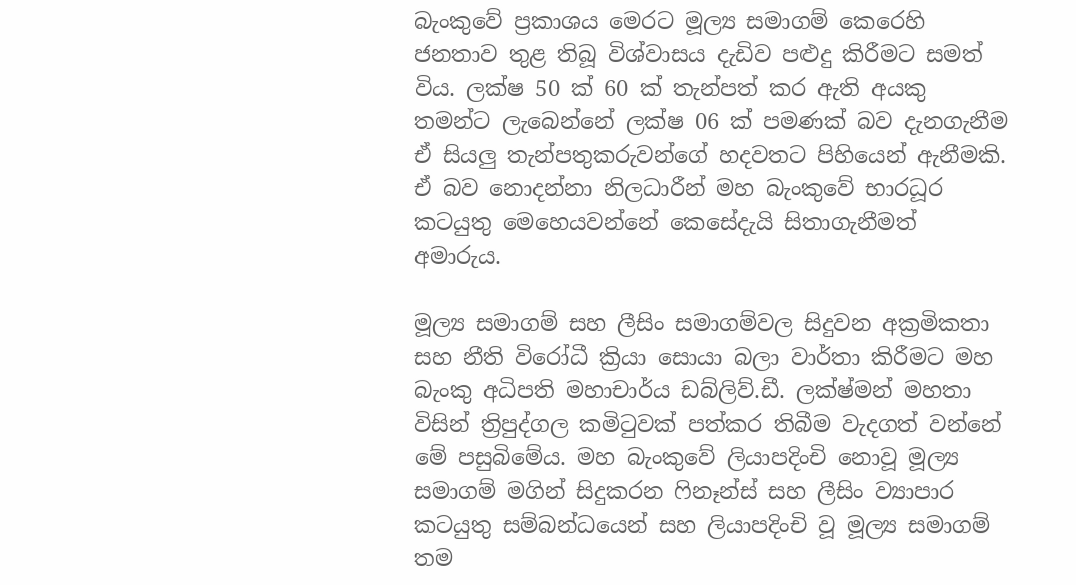බැංකුවේ ප්‍රකාශය මෙරට මූල්‍ය සමාගම් කෙරෙහි ජනතාව තුළ තිබූ විශ්වාසය දැඩිව පළුදු කිරීමට සමත් විය. ලක්ෂ 50 ක් 60 ක් තැන්පත් කර ඇති අයකු තමන්ට ලැබෙන්නේ ලක්ෂ 06 ක් පමණක් බව දැනගැනීම ඒ සියලු‍ තැන්පතුකරුවන්ගේ හදවතට පිහියෙන් ඇනීමකි. ඒ බව නොදන්නා නිලධාරීන් මහ බැංකුවේ භාරධූර කටයුතු මෙහෙයවන්නේ කෙසේදැයි සිතාගැනීමත් අමාරුය.

මූල්‍ය සමාගම් සහ ලීසිං සමාගම්වල සිදුවන අක්‍රමිකතා සහ නීති විරෝධී ක්‍රියා සොයා බලා වාර්තා කිරීමට මහ බැංකු අධිපති මහාචාර්ය ඩබ්ලිව්.ඩී. ලක්ෂ්මන් මහතා විසින් ත්‍රිපුද්ගල කමිටුවක් පත්කර තිබීම වැදගත් වන්නේ මේ පසුබිමේය. මහ බැංකුවේ ලියාපදිංචි නොවූ මූල්‍ය සමාගම් මගින් සිදුකරන ෆිනෑන්ස් සහ ලීසිං ව්‍යාපාර කටයුතු සම්බන්ධයෙන් සහ ලියාපදිංචි වූ මූල්‍ය සමාගම් තම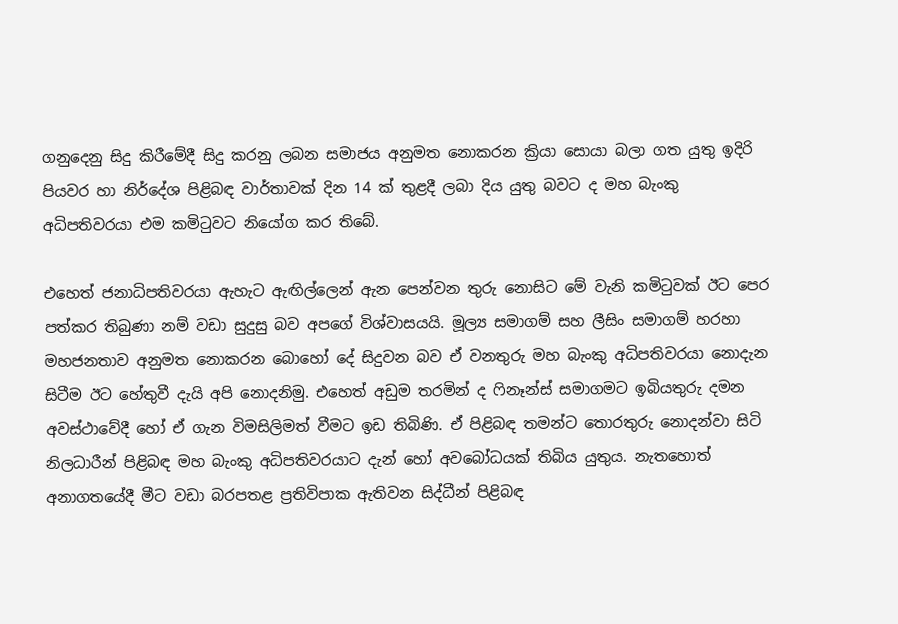ගනුදෙනු සිදු කිරීමේදී සිදු කරනු ලබන සමාජය අනුමත නොකරන ක්‍රියා සොයා බලා ගත යුතු ඉදිරි පියවර හා නිර්දේශ පිළිබඳ වාර්තාවක් දින 14 ක් තුළදී ලබා දිය යුතු බවට ද මහ බැංකු අධිපතිවරයා එම කමිටුවට නියෝග කර තිබේ.

එහෙත් ජනාධිපතිවරයා ඇහැට ඇඟිල්ලෙන් ඇන පෙන්වන තුරු නොසිට මේ වැනි කමිටුවක් ඊට පෙර පත්කර තිබුණා නම් වඩා සුදුසු බව අපගේ විශ්වාසයයි. මූල්‍ය සමාගම් සහ ලීසිං සමාගම් හරහා මහජනතාව අනුමත නොකරන බොහෝ දේ සිදුවන බව ඒ වනතුරු මහ බැංකු අධිපතිවරයා නොදැන සිටීම ඊට හේතුවී දැයි අපි නොදනිමු. එහෙත් අඩුම තරමින් ද ෆිනෑන්ස් සමාගමට ඉබියතුරු දමන අවස්ථාවේදී හෝ ඒ ගැන විමසිලිමත් වීමට ඉඩ තිබිණි. ඒ පිළිබඳ තමන්ට තොරතුරු නොදන්වා සිටි නිලධාරීන් පිළිබඳ මහ බැංකු අධිපතිවරයාට දැන් හෝ අවබෝධයක් තිබිය යුතුය. නැතහොත් අනාගතයේදී මීට වඩා බරපතළ ප්‍රතිවිපාක ඇතිවන සිද්ධීන් පිළිබඳ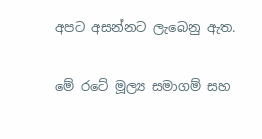අපට අසන්නට ලැබෙනු ඇත.

මේ රටේ මූල්‍ය සමාගම් සහ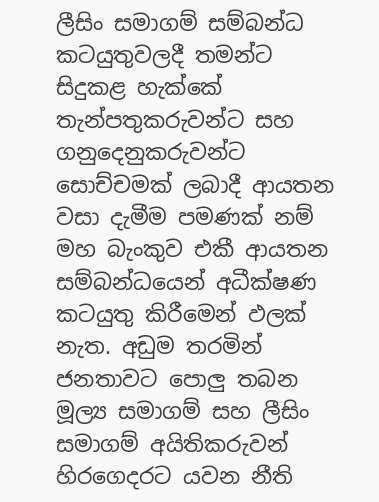ලීසිං සමාගම් සම්බන්ධ කටයුතුවලදී තමන්ට සිදුකළ හැක්කේ තැන්පතුකරුවන්ට සහ ගනුදෙනුකරුවන්ට සොච්චමක් ලබාදී ආයතන වසා දැමීම පමණක් නම් මහ බැංකුව එකී ආයතන සම්බන්ධයෙන් අධීක්ෂණ කටයුතු කිරීමෙන් ඵලක් නැත. අඩුම තරමින් ජනතාවට පොලු‍ තබන මූල්‍ය සමාගම් සහ ලීසිං සමාගම් අයිතිකරුවන් හිරගෙදරට යවන නීති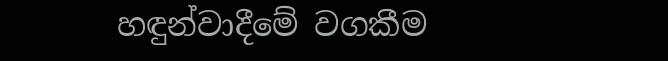හඳුන්වාදීමේ වගකීම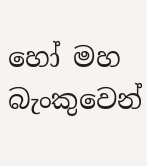හෝ මහ බැංකුවෙන්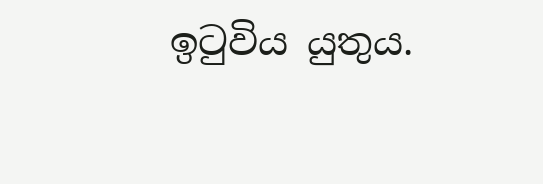ඉටුවිය යුතුය.